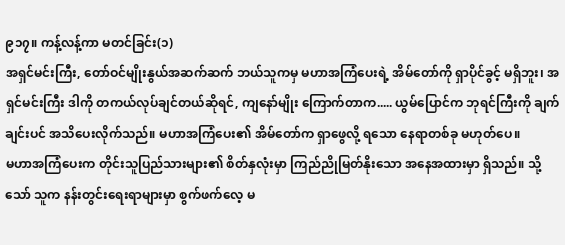၉၁၇။ ကန့်လန့်ကာ မတင်ခြင်း(၁)
အရှင်မင်းကြီး, တော်ဝင်မျိုးနွယ်အဆက်ဆက် ဘယ်သူကမှ မဟာအကြံပေးရဲ့ အိမ်တော်ကို ရှာပိုင်ခွင့် မရှိဘူး၊ အရှင်မင်းကြီး ဒါကို တကယ်လုပ်ချင်တယ်ဆိုရင်, ကျနော်မျိုး ကြောက်တာက..... ယွမ်ပြောင်က ဘုရင်ကြီးကို ချက်ချင်းပင် အသိပေးလိုက်သည်။ မဟာအကြံပေး၏ အိမ်တော်က ရှာဖွေလို့ ရသော နေရာတစ်ခု မဟုတ်ပေ။
မဟာအကြံပေးက တိုင်းသူပြည်သားများ၏ စိတ်နှလုံးမှာ ကြည်ညိုမြတ်နိုးသော အနေအထားမှာ ရှိသည်။ သို့သော် သူက နန်းတွင်းရေးရာများမှာ စွက်ဖက်လေ့ မ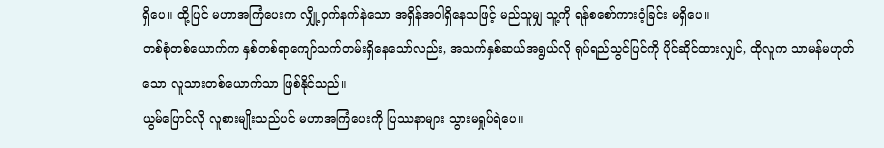ရှိပေ။ ထို့ပြင် မဟာအကြံပေးက လျှို့ဝှက်နက်နဲသော အရှိန်အဝါရှိနေသဖြင့် မည်သူမျှ သူ့ကို ရန်စစော်ကားဝံ့ခြင်း မရှိပေ။
တစ်စုံတစ်ယောက်က နှစ်တစ်ရာကျော်သက်တမ်းရှိနေသော်လည်း, အသက်နှစ်ဆယ်အရွယ်လို ရုပ်ရည်သွင်ပြင်ကို ပိုင်ဆိုင်ထားလျှင်, ထိုလူက သာမန်မဟုတ်သော လူသားတစ်ယောက်သာ ဖြစ်နိုင်သည်။
ယွမ်ပြောင်လို လူစားမျိုးသည်ပင် မဟာအကြံပေးကို ပြဿနာများ သွားမရှုပ်ရဲပေ။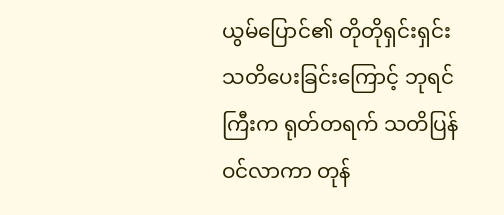ယွမ်ပြောင်၏ တိုတိုရှင်းရှင်း သတိပေးခြင်းကြောင့် ဘုရင်ကြီးက ရုတ်တရက် သတိပြန်ဝင်လာကာ တုန်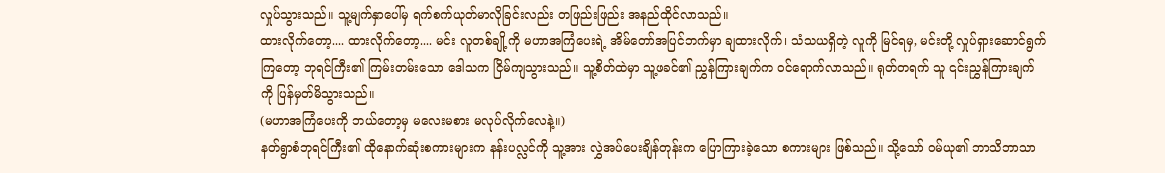လှုပ်သွားသည်။ သူ့မျက်နှာပေါ်မှ ရက်စက်ယုတ်မာလိုခြင်းလည်း တဖြည်းဖြည်း အနည်ထိုင်လာသည်။
ထားလိုက်တော့.... ထားလိုက်တော့.... မင်း လူတစ်ချို့ကို မဟာအကြံပေးရဲ့ အိမ်တော်အပြင်ဘက်မှာ ချထားလိုက်၊ သံသယရှိတဲ့ လူကို မြင်ရမှ, မင်းတို့ လှုပ်ရှားဆောင်ရွက်ကြတော့ ဘုရင်ကြီး၏ ကြမ်းတမ်းသော ဒေါသက ငြိမ်ကျသွားသည်။ သူ့စိတ်ထဲမှာ သူ့ဖခင်၏ ညွှန်ကြားချက်က ဝင်ရောက်လာသည်။ ရုတ်တရက် သူ ၎င်းညွှန်ကြားချက်ကို ပြန်မှတ်မိသွားသည်။
(မဟာအကြံပေးကို ဘယ်တော့မှ မလေးမစား မလုပ်လိုက်လေနဲ့။)
နတ်ရွာစံဘုရင်ကြီး၏ ထိုနောက်ဆုံးစကားများက နန်းပလ္လင်ကို သူ့အား လွှဲအပ်ပေးချိန်တုန်းက ပြောကြားခဲ့သော စကားများ ဖြစ်သည်။ သို့သော် ဝမ်ယု၏ ဘာသိဘာသာ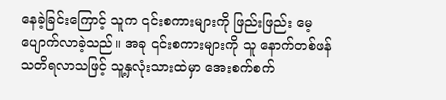နေခဲ့ခြင်းကြောင့် သူက ၎င်းစကားများကို ဖြည်းဖြည်း မေ့ပျောက်လာခဲ့သည်။ အခု ၎င်းစကားများကို သူ နောက်တစ်ဖန် သတိရလာသဖြင့် သူ့နှလုံးသားထဲမှာ အေးစက်စက်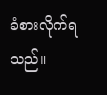ခံစားလိုက်ရသည်။